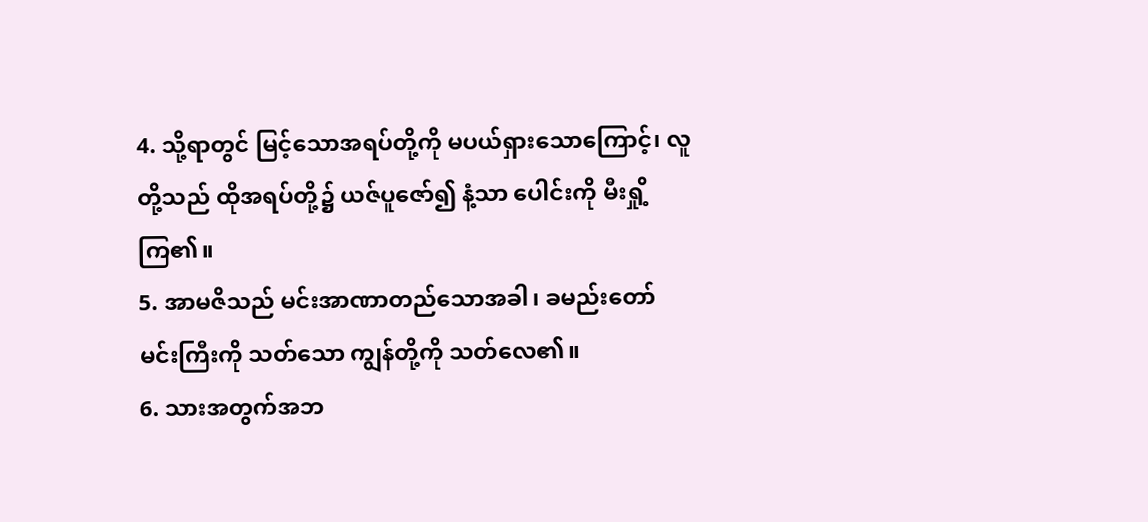4. သို့ရာတွင် မြင့်သောအရပ်တို့ကို မပယ်ရှားသောကြောင့်၊ လူတို့သည် ထိုအရပ်တို့၌ ယဇ်ပူဇော်၍ နံ့သာ ပေါင်းကို မီးရှို့ကြ၏။
5. အာမဇိသည် မင်းအာဏာတည်သောအခါ၊ ခမည်းတော်မင်းကြီးကို သတ်သော ကျွန်တို့ကို သတ်လေ၏။
6. သားအတွက်အဘ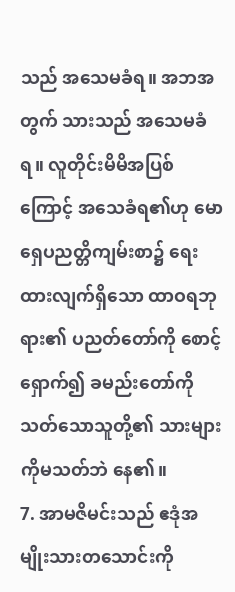သည် အသေမခံရ။ အဘအတွက် သားသည် အသေမခံရ။ လူတိုင်းမိမိအပြစ်ကြောင့် အသေခံရ၏ဟု မောရှေပညတ္တိကျမ်းစာ၌ ရေးထားလျက်ရှိသော ထာဝရဘုရား၏ ပညတ်တော်ကို စောင့်ရှောက်၍ ခမည်းတော်ကိုသတ်သောသူတို့၏ သားများကိုမသတ်ဘဲ နေ၏။
7. အာမဇိမင်းသည် ဧဒုံအမျိုးသားတသောင်းကို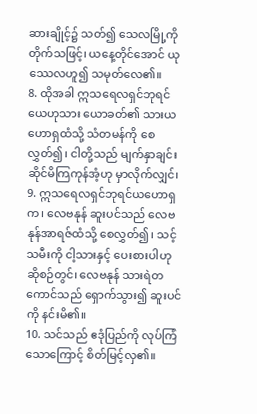ဆားချိုင့်၌ သတ်၍ သေလမြို့ကို တိုက်သဖြင့်၊ ယနေ့တိုင်အောင် ယုဿေလဟူ၍ သမုတ်လေ၏။
8. ထိုအခါ ဣသရေလရှင်ဘုရင်ယေဟုသား ယောခတ်၏ သားယဟောရှထံသို့ သံတမန်ကို စေလွှတ်၍၊ ငါတို့သည် မျက်နှာချင်းဆိုင်မိကြကုန်အံ့ဟု မှာလိုက်လျှင်၊
9. ဣသရေလရှင်ဘုရင်ယဟောရှက၊ လေဗနုန် ဆူးပင်သည် လေဗနုန်အာရဇ်ထံသို့ စေလွှတ်၍၊ သင့်သမီးကို ငါ့သားနှင့် ပေးစားပါဟု ဆိုစဉ်တွင်၊ လေဗနုန် သားရဲတကောင်သည် ရှောက်သွား၍ ဆူးပင်ကို နင်းမိ၏။
10. သင်သည် ဧဒုံပြည်ကို လုပ်ကြံသောကြောင့် စိတ်မြင့်လှ၏။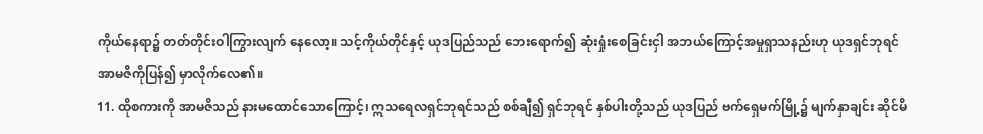ကိုယ်နေရာ၌ တတ်တိုင်းဝါကြွားလျက် နေလော့။ သင့်ကိုယ်တိုင်နှင့် ယုဒပြည်သည် ဘေးရောက်၍ ဆုံးရှုံးစေခြင်းငှါ အဘယ်ကြောင့်အမှုရှာသနည်းဟု ယုဒရှင်ဘုရင် အာမဇိကိုပြန်၍ မှာလိုက်လေ၏။
11. ထိုစကားကို အာမဇိသည် နားမထောင်သောကြောင့်၊ ဣသရေလရှင်ဘုရင်သည် စစ်ချီ၍ ရှင်ဘုရင် နှစ်ပါးတို့သည် ယုဒပြည် ဗက်ရှေမက်မြို့၌ မျက်နှာချင်း ဆိုင်မိ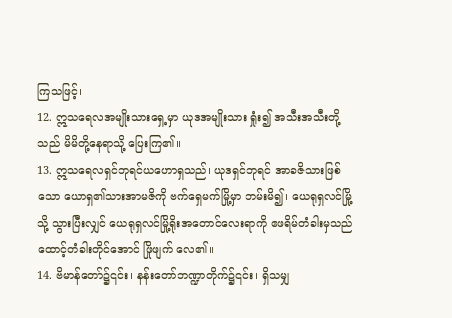ကြသဖြင့်၊
12. ဣသရေလအမျိုးသားရှေ့မှာ ယုဒအမျိုးသား ရှုံး၍ အသီးအသီးတို့သည် မိမိတို့နေရာသို့ ပြေးကြ၏။
13. ဣသရေလရှင်ဘုရင်ယဟောရှသည်၊ ယုဒရှင်ဘုရင် အာခဇိသားဖြစ်သော ယောရှ၏သားအာမဇိကို ဗက်ရှေမက်မြို့မှာ ဘမ်းမိ၍၊ ယေရုရှလင်မြို့သို့ သွားပြီးလျှင် ယေရုရှလင်မြို့ရိုးအတောင်လေးရာကို ဧဖရိမ်တံခါးမှသည် ထောင့်တံခါးတိုင်အောင် ဖြိုဖျက် လေ၏။
14. ဗိမာန်တော်၌၎င်း၊ နန်းတော်ဘဏ္ဍာတိုက်၌၎င်း၊ ရှိသမျှ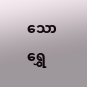သော ရွှေ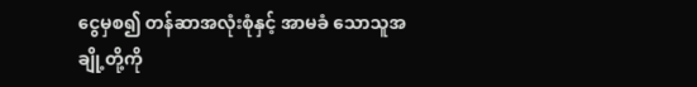ငွေမှစ၍ တန်ဆာအလုံးစုံနှင့် အာမခံ သောသူအချို့တို့ကို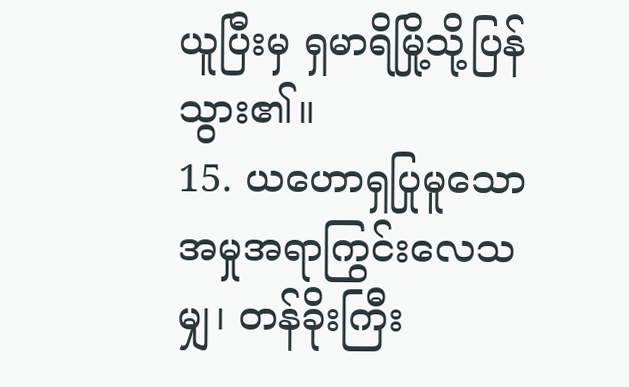ယူပြီးမှ ရှမာရိမြို့သို့ပြန်သွား၏။
15. ယဟောရှပြုမူသော အမှုအရာကြွင်းလေသမျှ၊ တန်ခိုးကြီး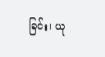ခြင်း၊ ယု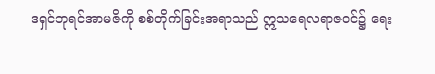ဒရှင်ဘုရင်အာမဇိကို စစ်တိုက်ခြင်းအရာသည် ဣသရေလရာဇဝင်၌ ရေး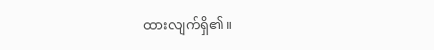ထားလျက်ရှိ၏။